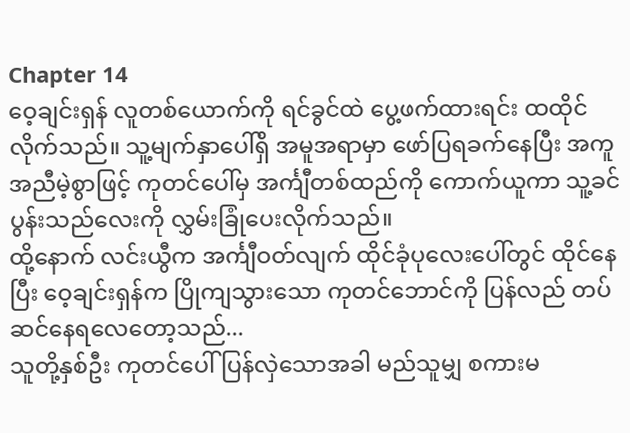Chapter 14
ဝေ့ချင်းရှန် လူတစ်ယောက်ကို ရင်ခွင်ထဲ ပွေ့ဖက်ထားရင်း ထထိုင်လိုက်သည်။ သူ့မျက်နှာပေါ်ရှိ အမူအရာမှာ ဖော်ပြရခက်နေပြီး အကူအညီမဲ့စွာဖြင့် ကုတင်ပေါ်မှ အင်္ကျီတစ်ထည်ကို ကောက်ယူကာ သူ့ခင်ပွန်းသည်လေးကို လွှမ်းခြုံပေးလိုက်သည်။
ထို့နောက် လင်းယွီက အင်္ကျီဝတ်လျက် ထိုင်ခုံပုလေးပေါ်တွင် ထိုင်နေပြီး ဝေ့ချင်းရှန်က ပြိုကျသွားသော ကုတင်ဘောင်ကို ပြန်လည် တပ်ဆင်နေရလေတော့သည်...
သူတို့နှစ်ဦး ကုတင်ပေါ် ပြန်လှဲသောအခါ မည်သူမျှ စကားမ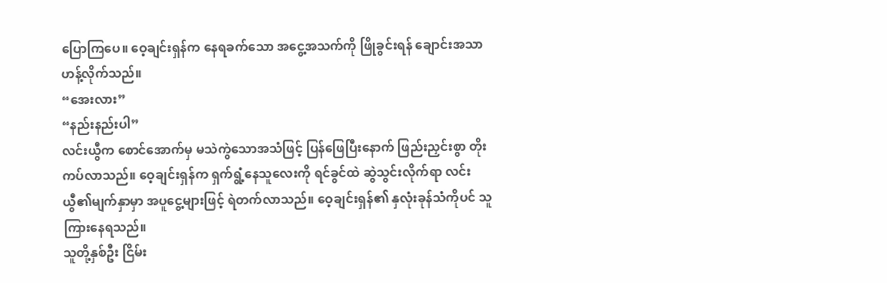ပြောကြပေ။ ဝေ့ချင်းရှန်က နေရခက်သော အငွေ့အသက်ကို ဖြိုခွင်းရန် ချောင်းအသာဟန့်လိုက်သည်။
“အေးလား”
“နည်းနည်းပါ”
လင်းယွီက စောင်အောက်မှ မသဲကွဲသောအသံဖြင့် ပြန်ဖြေပြီးနောက် ဖြည်းညှင်းစွာ တိုးကပ်လာသည်။ ဝေ့ချင်းရှန်က ရှက်ရွံ့နေသူလေးကို ရင်ခွင်ထဲ ဆွဲသွင်းလိုက်ရာ လင်းယွီ၏မျက်နှာမှာ အပူငွေ့များဖြင့် ရဲတက်လာသည်။ ဝေ့ချင်းရှန်၏ နှလုံးခုန်သံကိုပင် သူ ကြားနေရသည်။
သူတို့နှစ်ဦး ငြိမ်း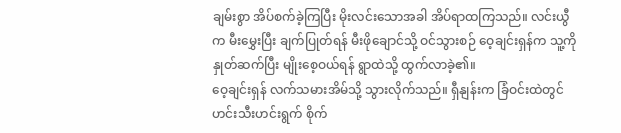ချမ်းစွာ အိပ်စက်ခဲ့ကြပြီး မိုးလင်းသောအခါ အိပ်ရာထကြသည်။ လင်းယွီက မီးမွှေးပြီး ချက်ပြုတ်ရန် မီးဖိုချောင်သို့ ဝင်သွားစဉ် ဝေ့ချင်းရှန်က သူ့ကို နှုတ်ဆက်ပြီး မျိုးစေ့ဝယ်ရန် ရွာထဲသို့ ထွက်လာခဲ့၏။
ဝေ့ချင်းရှန် လက်သမားအိမ်သို့ သွားလိုက်သည်။ ရှီနျန်းက ခြံဝင်းထဲတွင် ဟင်းသီးဟင်းရွက် စိုက်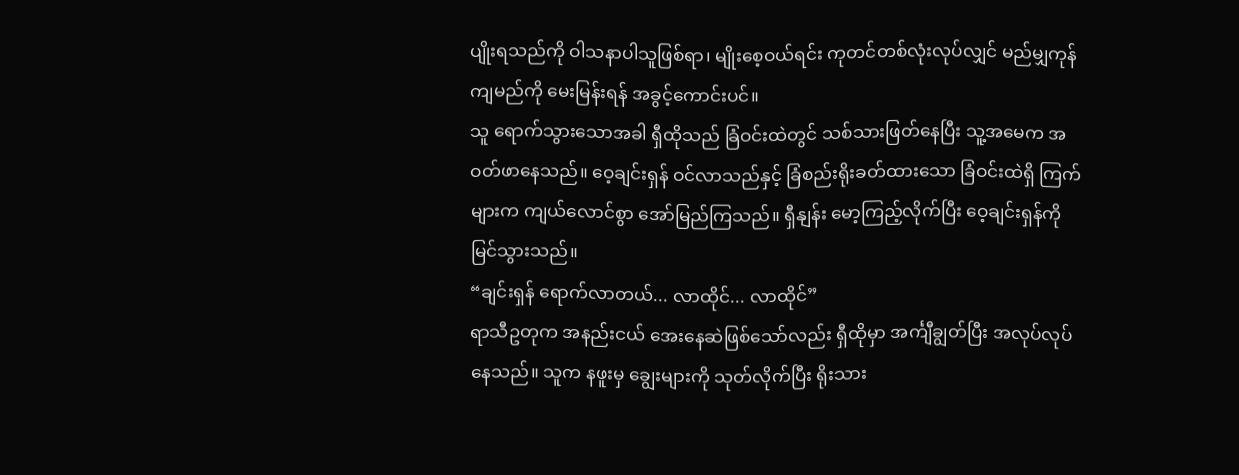ပျိုးရသည်ကို ဝါသနာပါသူဖြစ်ရာ၊ မျိုးစေ့ဝယ်ရင်း ကုတင်တစ်လုံးလုပ်လျှင် မည်မျှကုန်ကျမည်ကို မေးမြန်းရန် အခွင့်ကောင်းပင်။
သူ ရောက်သွားသောအခါ ရှီထိုသည် ခြံဝင်းထဲတွင် သစ်သားဖြတ်နေပြီး သူ့အမေက အဝတ်ဖာနေသည်။ ဝေ့ချင်းရှန် ဝင်လာသည်နှင့် ခြံစည်းရိုးခတ်ထားသော ခြံဝင်းထဲရှိ ကြက်များက ကျယ်လောင်စွာ အော်မြည်ကြသည်။ ရှီနျန်း မော့ကြည့်လိုက်ပြီး ဝေ့ချင်းရှန်ကို မြင်သွားသည်။
“ချင်းရှန် ရောက်လာတယ်... လာထိုင်... လာထိုင်”
ရာသီဥတုက အနည်းငယ် အေးနေဆဲဖြစ်သော်လည်း ရှီထိုမှာ အင်္ကျီချွတ်ပြီး အလုပ်လုပ်နေသည်။ သူက နဖူးမှ ချွေးများကို သုတ်လိုက်ပြီး ရိုးသား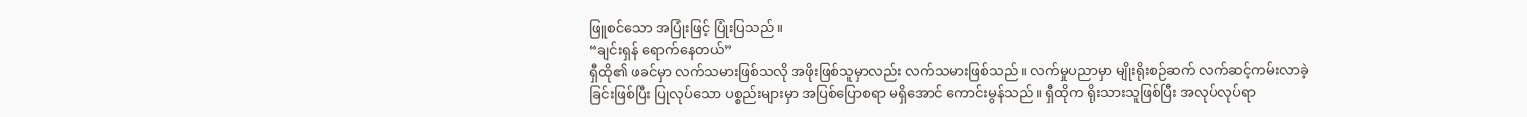ဖြူစင်သော အပြုံးဖြင့် ပြုံးပြသည်။
“ချင်းရှန် ရောက်နေတယ်”
ရှီထို၏ ဖခင်မှာ လက်သမားဖြစ်သလို အဖိုးဖြစ်သူမှာလည်း လက်သမားဖြစ်သည်။ လက်မှုပညာမှာ မျိုးရိုးစဉ်ဆက် လက်ဆင့်ကမ်းလာခဲ့ခြင်းဖြစ်ပြီး ပြုလုပ်သော ပစ္စည်းများမှာ အပြစ်ပြောစရာ မရှိအောင် ကောင်းမွန်သည်။ ရှီထိုက ရိုးသားသူဖြစ်ပြီး အလုပ်လုပ်ရာ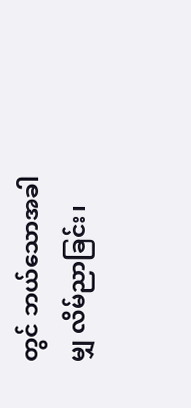တွင် ဘယ်သောအခါမျှ လိမ်ညာခြင်း၊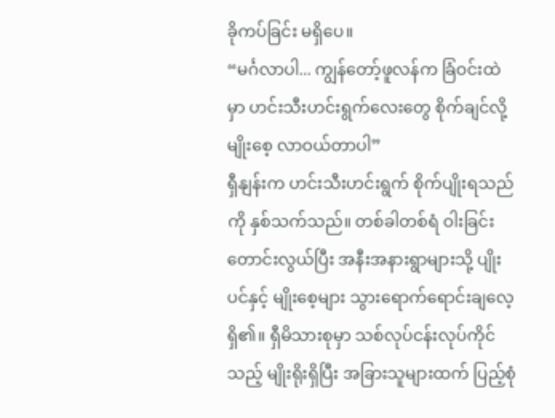ခိုကပ်ခြင်း မရှိပေ။
“မင်္ဂလာပါ... ကျွန်တော့်ဖူလန်က ခြံဝင်းထဲမှာ ဟင်းသီးဟင်းရွက်လေးတွေ စိုက်ချင်လို့ မျိုးစေ့ လာဝယ်တာပါ”
ရှီနျန်းက ဟင်းသီးဟင်းရွက် စိုက်ပျိုးရသည်ကို နှစ်သက်သည်။ တစ်ခါတစ်ရံ ဝါးခြင်းတောင်းလွယ်ပြီး အနီးအနားရွာများသို့ ပျိုးပင်နှင့် မျိုးစေ့များ သွားရောက်ရောင်းချလေ့ရှိ၏။ ရှီမိသားစုမှာ သစ်လုပ်ငန်းလုပ်ကိုင်သည့် မျိုးရိုးရှိပြီး အခြားသူများထက် ပြည့်စုံ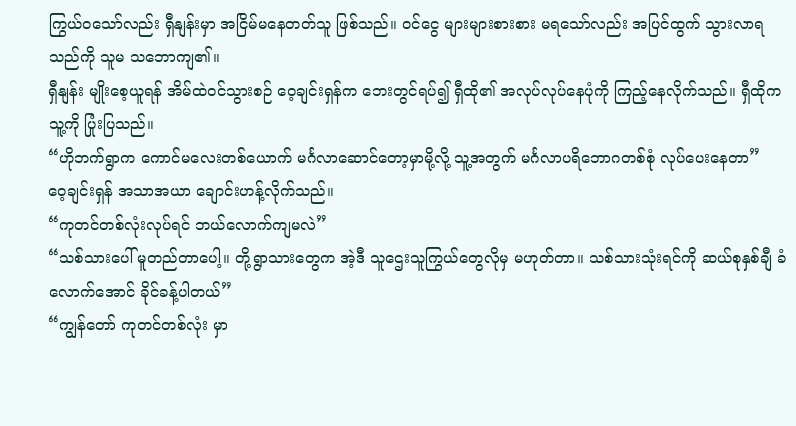ကြွယ်ဝသော်လည်း ရှီနျန်းမှာ အငြိမ်မနေတတ်သူ ဖြစ်သည်။ ဝင်ငွေ များများစားစား မရသော်လည်း အပြင်ထွက် သွားလာရသည်ကို သူမ သဘောကျ၏။
ရှီနျန်း မျိုးစေ့ယူရန် အိမ်ထဲဝင်သွားစဉ် ဝေ့ချင်းရှန်က ဘေးတွင်ရပ်၍ ရှီထို၏ အလုပ်လုပ်နေပုံကို ကြည့်နေလိုက်သည်။ ရှီထိုက သူ့ကို ပြုံးပြသည်။
“ဟိုဘက်ရွာက ကောင်မလေးတစ်ယောက် မင်္ဂလာဆောင်တော့မှာမို့လို့ သူ့အတွက် မင်္ဂလာပရိဘောဂတစ်စုံ လုပ်ပေးနေတာ”
ဝေ့ချင်းရှန် အသာအယာ ချောင်းဟန့်လိုက်သည်။
“ကုတင်တစ်လုံးလုပ်ရင် ဘယ်လောက်ကျမလဲ”
“သစ်သားပေါ် မူတည်တာပေါ့။ တို့ရွာသားတွေက အဲ့ဒီ သူဌေးသူကြွယ်တွေလိုမှ မဟုတ်တာ။ သစ်သားသုံးရင်ကို ဆယ်စုနှစ်ချီ ခံလောက်အောင် ခိုင်ခန့်ပါတယ်”
“ကျွန်တော် ကုတင်တစ်လုံး မှာ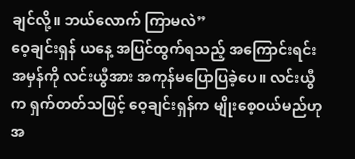ချင်လို့။ ဘယ်လောက် ကြာမလဲ”
ဝေ့ချင်းရှန် ယနေ့ အပြင်ထွက်ရသည့် အကြောင်းရင်းအမှန်ကို လင်းယွီအား အကုန်မပြောပြခဲ့ပေ။ လင်းယွီက ရှက်တတ်သဖြင့် ဝေ့ချင်းရှန်က မျိုးစေ့ဝယ်မည်ဟု အ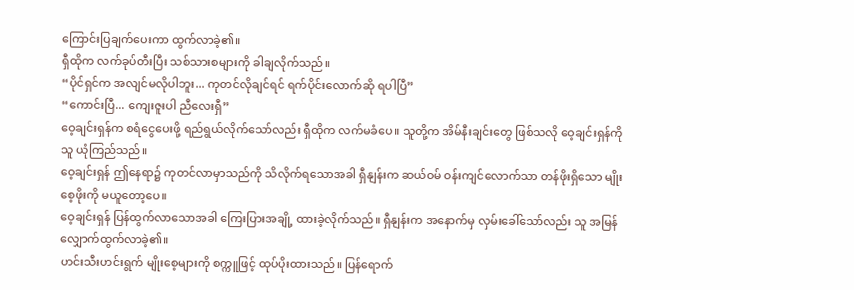ကြောင်းပြချက်ပေးကာ ထွက်လာခဲ့၏။
ရှီထိုက လက်ခုပ်တီးပြီး သစ်သားစများကို ခါချလိုက်သည်။
“ပိုင်ရှင်က အလျင်မလိုပါဘူး... ကုတင်လိုချင်ရင် ရက်ပိုင်းလောက်ဆို ရပါပြီ”
“ကောင်းပြီ... ကျေးဇူးပါ ညီလေးရှီ”
ဝေ့ချင်းရှန်က စရံငွေပေးဖို့ ရည်ရွယ်လိုက်သော်လည်း ရှီထိုက လက်မခံပေ။ သူတို့က အိမ်နီးချင်းတွေ ဖြစ်သလို ဝေ့ချင်းရှန်ကို သူ ယုံကြည်သည်။
ဝေ့ချင်းရှန် ဤနေရာ၌ ကုတင်လာမှာသည်ကို သိလိုက်ရသောအခါ ရှီနျန်းက ဆယ်ဝမ် ဝန်းကျင်လောက်သာ တန်ဖိုးရှိသော မျိုးစေ့ဖိုးကို မယူတော့ပေ။
ဝေ့ချင်းရှန် ပြန်ထွက်လာသောအခါ ကြေးပြားအချို့ ထားခဲ့လိုက်သည်။ ရှီနျန်းက အနောက်မှ လှမ်းခေါ်သော်လည်း သူ အမြန် လျှောက်ထွက်လာခဲ့၏။
ဟင်းသီးဟင်းရွက် မျိုးစေ့များကို စက္ကူဖြင့် ထုပ်ပိုးထားသည်။ ပြန်ရောက်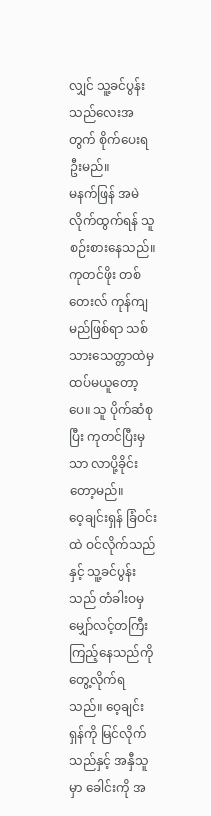လျှင် သူ့ခင်ပွန်းသည်လေးအတွက် စိုက်ပေးရဦးမည်။
မနက်ဖြန် အမဲလိုက်ထွက်ရန် သူ စဉ်းစားနေသည်။ ကုတင်ဖိုး တစ်တေးလ် ကုန်ကျမည်ဖြစ်ရာ သစ်သားသေတ္တာထဲမှ ထပ်မယူတော့ပေ။ သူ ပိုက်ဆံစုပြီး ကုတင်ပြီးမှသာ လာပို့ခိုင်းတော့မည်။
ဝေ့ချင်းရှန် ခြံဝင်းထဲ ဝင်လိုက်သည်နှင့် သူ့ခင်ပွန်းသည် တံခါးဝမှ မျှော်လင့်တကြီး ကြည့်နေသည်ကို တွေ့လိုက်ရသည်။ ဝေ့ချင်းရှန်ကို မြင်လိုက်သည်နှင့် အနှီသူမှာ ခေါင်းကို အ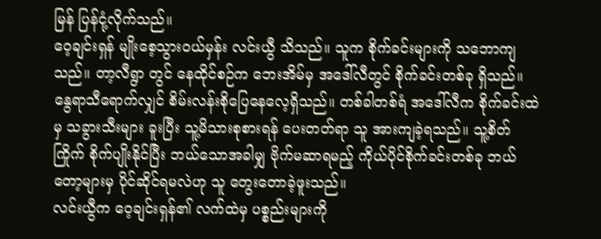မြန် ပြန်ငုံ့လိုက်သည်။
ဝေ့ချင်းရှန် မျိုးစေ့သွားဝယ်မှန်း လင်းယွီ သိသည်။ သူက စိုက်ခင်းများကို သဘောကျသည်။ တာ့လီရွာ တွင် နေထိုင်စဉ်က ဘေးအိမ်မှ အဒေါ်လီတွင် စိုက်ခင်းတစ်ခု ရှိသည်။
နွေရာသီရောက်လျှင် စိမ်းလန်းစိုပြေနေလေ့ရှိသည်။ တစ်ခါတစ်ရံ အဒေါ်လီက စိုက်ခင်းထဲမှ သခွားသီးများ ခူးပြီး သူ့မိသားစုစားရန် ပေးတတ်ရာ သူ အားကျခဲ့ရသည်။ သူ့စိတ်ကြိုက် စိုက်ပျိုးနိုင်ပြီး ဘယ်သောအခါမျှ ဗိုက်မဆာရမည့် ကိုယ်ပိုင်စိုက်ခင်းတစ်ခု ဘယ်တော့များမှ ပိုင်ဆိုင်ရမလဲဟု သူ တွေးတောခဲ့ဖူးသည်။
လင်းယွီက ဝေ့ချင်းရှန်၏ လက်ထဲမှ ပစ္စည်းများကို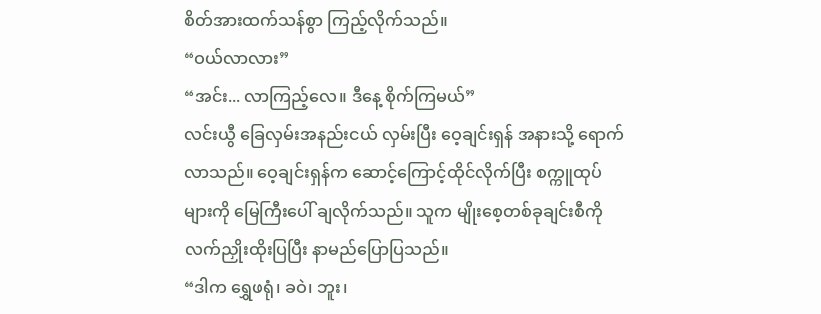စိတ်အားထက်သန်စွာ ကြည့်လိုက်သည်။
“ဝယ်လာလား”
“အင်း... လာကြည့်လေ။ ဒီနေ့ စိုက်ကြမယ်”
လင်းယွီ ခြေလှမ်းအနည်းငယ် လှမ်းပြီး ဝေ့ချင်းရှန် အနားသို့ ရောက်လာသည်။ ဝေ့ချင်းရှန်က ဆောင့်ကြောင့်ထိုင်လိုက်ပြီး စက္ကူထုပ်များကို မြေကြီးပေါ် ချလိုက်သည်။ သူက မျိုးစေ့တစ်ခုချင်းစီကို လက်ညှိုးထိုးပြပြီး နာမည်ပြောပြသည်။
“ဒါက ရွှေဖရုံ၊ ခဝဲ၊ ဘူး၊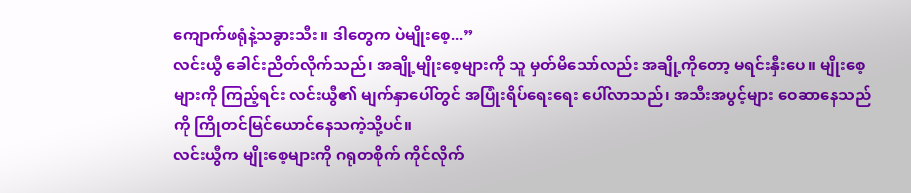ကျောက်ဖရုံနဲ့သခွားသီး။ ဒါတွေက ပဲမျိုးစေ့...”
လင်းယွီ ခေါင်းညိတ်လိုက်သည်၊ အချို့မျိုးစေ့များကို သူ မှတ်မိသော်လည်း အချို့ကိုတော့ မရင်းနှီးပေ။ မျိုးစေ့များကို ကြည့်ရင်း လင်းယွီ၏ မျက်နှာပေါ်တွင် အပြုံးရိပ်ရေးရေး ပေါ်လာသည်၊ အသီးအပွင့်များ ဝေဆာနေသည်ကို ကြိုတင်မြင်ယောင်နေသကဲ့သို့ပင်။
လင်းယွီက မျိုးစေ့များကို ဂရုတစိုက် ကိုင်လိုက်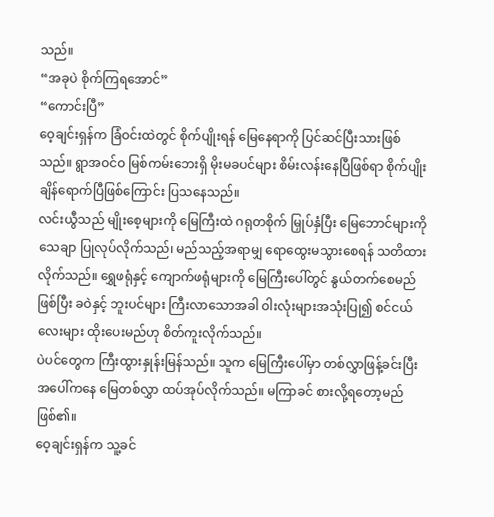သည်။
“အခုပဲ စိုက်ကြရအောင်”
“ကောင်းပြီ”
ဝေ့ချင်းရှန်က ခြံဝင်းထဲတွင် စိုက်ပျိုးရန် မြေနေရာကို ပြင်ဆင်ပြီးသားဖြစ်သည်။ ရွာအဝင်ဝ မြစ်ကမ်းဘေးရှိ မိုးမခပင်များ စိမ်းလန်းနေပြီဖြစ်ရာ စိုက်ပျိုးချိန်ရောက်ပြီဖြစ်ကြောင်း ပြသနေသည်။
လင်းယွီသည် မျိုးစေ့များကို မြေကြီးထဲ ဂရုတစိုက် မြှုပ်နှံပြီး မြေဘောင်များကို သေချာ ပြုလုပ်လိုက်သည်၊ မည်သည့်အရာမျှ ရောထွေးမသွားစေရန် သတိထားလိုက်သည်။ ရွှေဖရုံနှင့် ကျောက်ဖရုံများကို မြေကြီးပေါ်တွင် နွယ်တက်စေမည်ဖြစ်ပြီး ခဝဲနှင့် ဘူးပင်များ ကြီးလာသောအခါ ဝါးလုံးများအသုံးပြု၍ စင်ငယ်လေးများ ထိုးပေးမည်ဟု စိတ်ကူးလိုက်သည်။
ပဲပင်တွေက ကြီးထွားနှုန်းမြန်သည်။ သူက မြေကြီးပေါ်မှာ တစ်လွှာဖြန့်ခင်းပြီး အပေါ်ကနေ မြေတစ်လွှာ ထပ်အုပ်လိုက်သည်။ မကြာခင် စားလို့ရတော့မည် ဖြစ်၏။
ဝေ့ချင်းရှန်က သူ့ခင်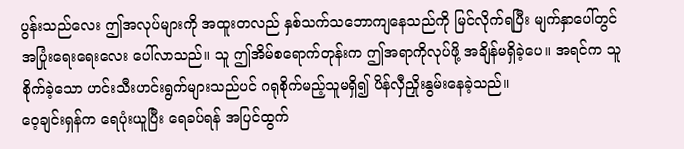ပွန်းသည်လေး ဤအလုပ်များကို အထူးတလည် နှစ်သက်သဘောကျနေသည်ကို မြင်လိုက်ရပြီး မျက်နှာပေါ်တွင် အပြုံးရေးရေးလေး ပေါ်လာသည်။ သူ ဤအိမ်စရောက်တုန်းက ဤအရာကိုလုပ်ဖို့ အချိန်မရှိခဲ့ပေ။ အရင်က သူစိုက်ခဲ့သော ဟင်းသီးဟင်းရွက်များသည်ပင် ဂရုစိုက်မည့်သူမရှိ၍ ပိန်လှီညှိုးနွမ်းနေခဲ့သည်။
ဝေ့ချင်းရှန်က ရေပုံးယူပြီး ရေခပ်ရန် အပြင်ထွက်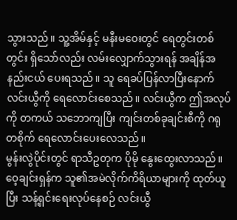သွားသည်။ သူ့အိမ်နှင့် မနီးမဝေးတွင် ရေတွင်းတစ်တွင်း ရှိသော်လည်း လမ်းလျှောက်သွားရန် အချိန်အနည်းငယ် ပေးရသည်။ သူ ရေခပ်ပြန်လာပြီးနောက် လင်းယွီကို ရေလောင်းစေသည်။ လင်းယွီက ဤအလုပ်ကို တကယ် သဘောကျပြီး ကျင်းတစ်ခုချင်းစီကို ဂရုတစိုက် ရေလောင်းပေးလေသည်။
မွန်းလွဲပိုင်းတွင် ရာသီဥတုက ပိုမို နွေးထွေးလာသည်။ ဝေ့ချင်းရှန်က သူ၏အမဲလိုက်ကိရိယာများကို ထုတ်ယူပြီး သန့်ရှင်းရေးလုပ်နေစဉ် လင်းယွီ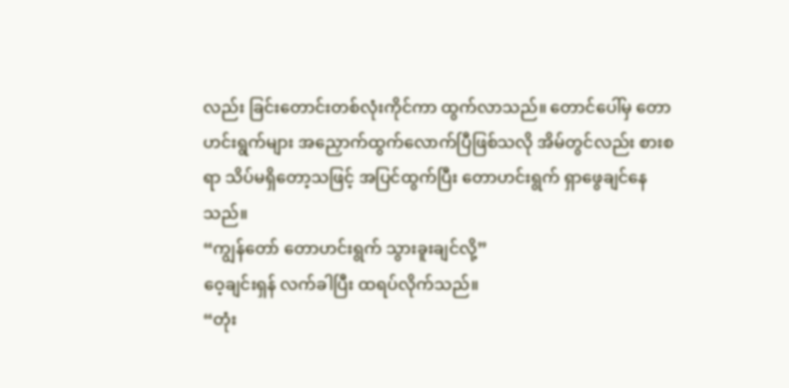လည်း ခြင်းတောင်းတစ်လုံးကိုင်ကာ ထွက်လာသည်။ တောင်ပေါ်မှ တောဟင်းရွက်များ အညှောက်ထွက်လောက်ပြီဖြစ်သလို အိမ်တွင်လည်း စားစရာ သိပ်မရှိတော့သဖြင့် အပြင်ထွက်ပြီး တောဟင်းရွက် ရှာဖွေချင်နေသည်။
“ကျွန်တော် တောဟင်းရွက် သွားခူးချင်လို့”
ဝေ့ချင်းရှန် လက်ခါပြီး ထရပ်လိုက်သည်။
“တုံး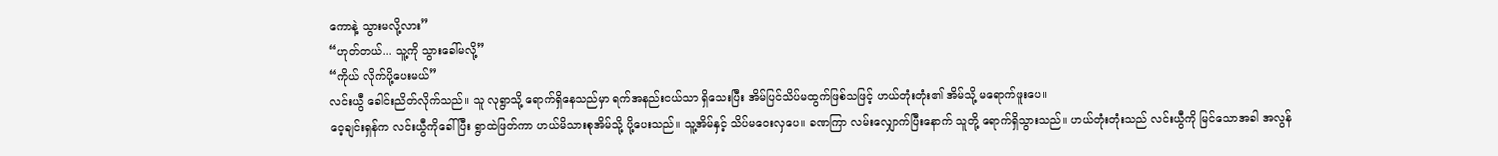ကောနဲ့ သွားမလို့လား”
“ဟုတ်တယ်... သူ့ကို သွားခေါ်မလို့”
“ကိုယ် လိုက်ပို့ပေးမယ်”
လင်းယွီ ခေါင်းညိတ်လိုက်သည်။ သူ လုရွာသို့ ရောက်ရှိနေသည်မှာ ရက်အနည်းငယ်သာ ရှိသေးပြီး အိမ်ပြင်သိပ်မထွက်ဖြစ်သဖြင့် ဟယ်တုံးတုံး၏ အိမ်သို့ မရောက်ဖူးပေ။
ဝေ့ချင်းရှန်က လင်းယွီကိုခေါ်ပြီး ရွာထဲဖြတ်ကာ ဟယ်မိသားစုအိမ်သို့ ပို့ပေးသည်။ သူ့အိမ်နှင့် သိပ်မဝေးလှပေ။ ခဏကြာ လမ်းလျှောက်ပြီးနောက် သူတို့ ရောက်ရှိသွားသည်။ ဟယ်တုံးတုံးသည် လင်းယွီကို မြင်သောအခါ အလွန်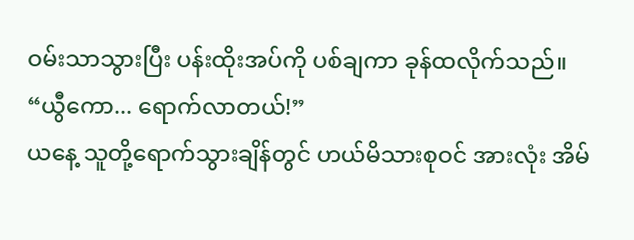ဝမ်းသာသွားပြီး ပန်းထိုးအပ်ကို ပစ်ချကာ ခုန်ထလိုက်သည်။
“ယွီကော... ရောက်လာတယ်!”
ယနေ့ သူတို့ရောက်သွားချိန်တွင် ဟယ်မိသားစုဝင် အားလုံး အိမ်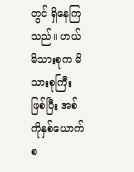တွင် ရှိနေကြသည်။ ဟယ်မိသားစုက မိသားစုကြီးဖြစ်ပြီး အစ်ကိုနှစ်ယောက်စ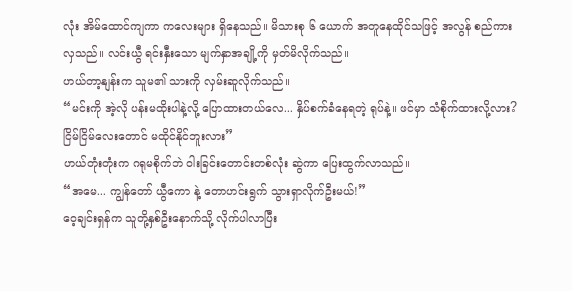လုံး အိမ်ထောင်ကျကာ ကလေးများ ရှိနေသည်။ မိသားစု ၆ ယောက် အတူနေထိုင်သဖြင့် အလွန် စည်ကားလှသည်။ လင်းယွီ ရင်းနှီးသော မျက်နှာအချို့ကို မှတ်မိလိုက်သည်။
ဟယ်တာ့နျန်းက သူမ၏ သားကို လှမ်းဆူလိုက်သည်။
“မင်းကို အဲ့လို ပန်းမထိုးပါနဲ့လို့ ပြောထားတယ်လေ... နှိပ်စက်ခံနေရတဲ့ ရုပ်နဲ့။ ဖင်မှာ သံစိုက်ထားလို့လား? ငြိမ်ငြိမ်လေးတောင် မထိုင်နိုင်ဘူးလား”
ဟယ်တုံးတုံးက ဂရုမစိုက်ဘဲ ဝါးခြင်းတောင်းတစ်လုံး ဆွဲကာ ပြေးထွက်လာသည်။
“အမေ... ကျွန်တော် ယွီကော နဲ့ တောဟင်းရွက် သွားရှာလိုက်ဦးမယ်!”
ဝေ့ချင်းရှန်က သူတို့နှစ်ဦးနောက်သို့ လိုက်ပါလာပြီး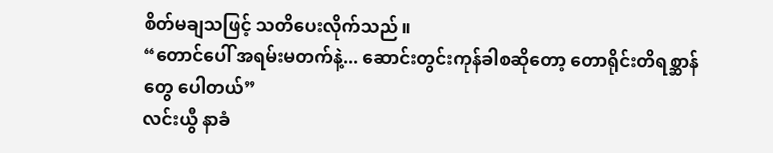စိတ်မချသဖြင့် သတိပေးလိုက်သည်။
“တောင်ပေါ် အရမ်းမတက်နဲ့... ဆောင်းတွင်းကုန်ခါစဆိုတော့ တောရိုင်းတိရစ္ဆာန်တွေ ပေါတယ်”
လင်းယွီ နာခံ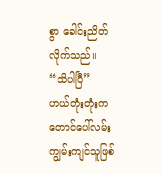စွာ ခေါင်းညိတ်လိုက်သည်။
“သိပါပြီ”
ဟယ်တုံးတုံးက တောင်ပေါ်လမ်း ကျွမ်းကျင်သူဖြစ်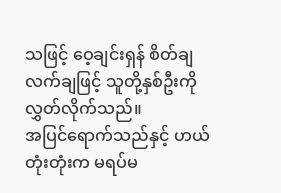သဖြင့် ဝေ့ချင်းရှန် စိတ်ချလက်ချဖြင့် သူတို့နှစ်ဦးကို လွှတ်လိုက်သည်။
အပြင်ရောက်သည်နှင့် ဟယ်တုံးတုံးက မရပ်မ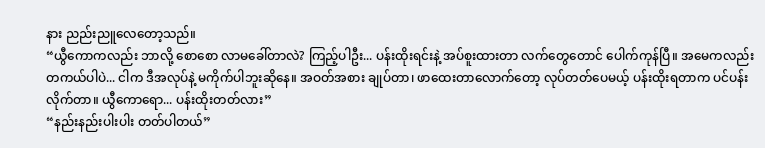နား ညည်းညူလေတော့သည်။
“ယွီကောကလည်း ဘာလို့ စောစော လာမခေါ်တာလဲ? ကြည့်ပါဦး... ပန်းထိုးရင်းနဲ့ အပ်စူးထားတာ လက်တွေတောင် ပေါက်ကုန်ပြီ။ အမေကလည်း တကယ်ပါပဲ... ငါက ဒီအလုပ်နဲ့ မကိုက်ပါဘူးဆိုနေ။ အဝတ်အစား ချုပ်တာ၊ ဖာထေးတာလောက်တော့ လုပ်တတ်ပေမယ့် ပန်းထိုးရတာက ပင်ပန်းလိုက်တာ။ ယွီကောရော... ပန်းထိုးတတ်လား”
“နည်းနည်းပါးပါး တတ်ပါတယ်”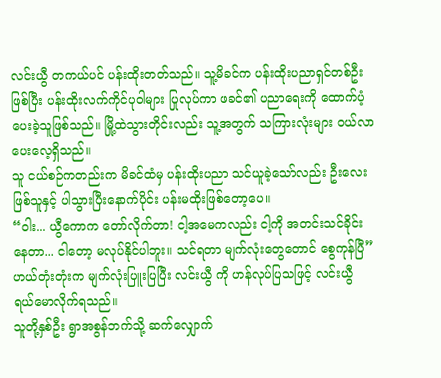လင်းယွီ တကယ်ပင် ပန်းထိုးတတ်သည်။ သူ့မိခင်က ပန်းထိုးပညာရှင်တစ်ဦးဖြစ်ပြီး ပန်းထိုးလက်ကိုင်ပုဝါများ ပြုလုပ်ကာ ဖခင်၏ ပညာရေးကို ထောက်ပံ့ပေးခဲ့သူဖြစ်သည်။ မြို့ထဲသွားတိုင်းလည်း သူ့အတွက် သကြားလုံးများ ဝယ်လာပေးလေ့ရှိသည်။
သူ ငယ်စဉ်ကတည်းက မိခင်ထံမှ ပန်းထိုးပညာ သင်ယူခဲ့သော်လည်း ဦးလေးဖြစ်သူနှင့် ပါသွားပြီးနောက်ပိုင်း ပန်းမထိုးဖြစ်တော့ပေ။
“ဝါး... ယွီကောက တော်လိုက်တာ! ငါ့အမေကလည်း ငါ့ကို အတင်းသင်ခိုင်းနေတာ... ငါတော့ မလုပ်နိုင်ပါဘူး။ သင်ရတာ မျက်လုံးတွေတောင် စွေကုန်ပြီ”
ဟယ်တုံးတုံးက မျက်လုံးပြူးပြပြီး လင်းယွီ ကို ဟန်လုပ်ပြသဖြင့် လင်းယွီ ရယ်မောလိုက်ရသည်။
သူတို့နှစ်ဦး ရွာအစွန်ဘက်သို့ ဆက်လျှောက်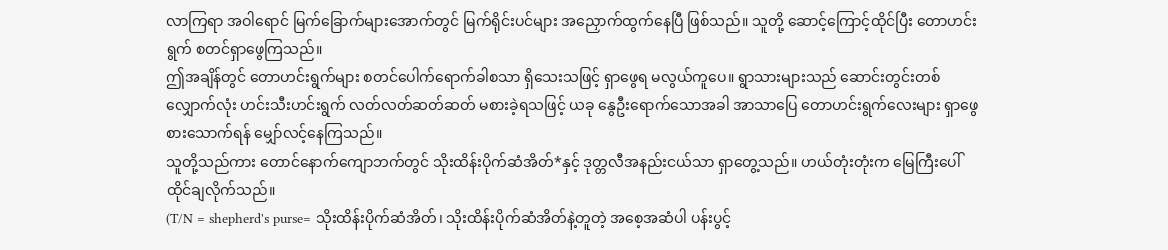လာကြရာ အဝါရောင် မြက်ခြောက်များအောက်တွင် မြက်ရိုင်းပင်များ အညှောက်ထွက်နေပြီ ဖြစ်သည်။ သူတို့ ဆောင့်ကြောင့်ထိုင်ပြီး တောဟင်းရွက် စတင်ရှာဖွေကြသည်။
ဤအချိန်တွင် တောဟင်းရွက်များ စတင်ပေါက်ရောက်ခါစသာ ရှိသေးသဖြင့် ရှာဖွေရ မလွယ်ကူပေ။ ရွာသားများသည် ဆောင်းတွင်းတစ်လျှောက်လုံး ဟင်းသီးဟင်းရွက် လတ်လတ်ဆတ်ဆတ် မစားခဲ့ရသဖြင့် ယခု နွေဦးရောက်သောအခါ အာသာပြေ တောဟင်းရွက်လေးများ ရှာဖွေစားသောက်ရန် မျှော်လင့်နေကြသည်။
သူတို့သည်ကား တောင်နောက်ကျောဘက်တွင် သိုးထိန်းပိုက်ဆံအိတ်*နှင့် ဒုတ္တလီအနည်းငယ်သာ ရှာတွေ့သည်။ ဟယ်တုံးတုံးက မြေကြီးပေါ် ထိုင်ချလိုက်သည်။
(T/N = shepherd's purse= သိုးထိန်းပိုက်ဆံအိတ်၊ သိုးထိန်းပိုက်ဆံအိတ်နဲ့တူတဲ့ အစေ့အဆံပါ ပန်းပွင့်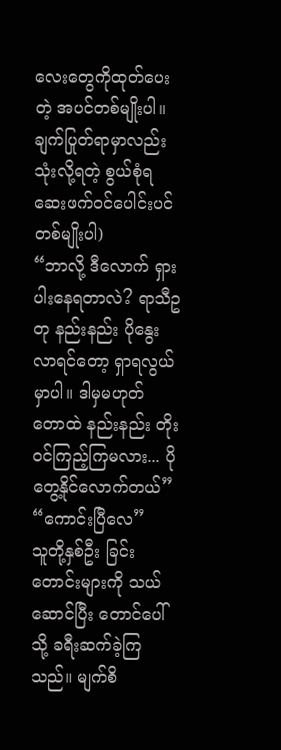လေးတွေကိုထုတ်ပေးတဲ့ အပင်တစ်မျိုးပါ။ ချက်ပြုတ်ရာမှာလည်း သုံးလို့ရတဲ့ စွယ်စုံရဆေးဖက်ဝင်ပေါင်းပင်တစ်မျိုးပါ)
“ဘာလို့ ဒီလောက် ရှားပါးနေရတာလဲ? ရာသီဥတု နည်းနည်း ပိုနွေးလာရင်တော့ ရှာရလွယ်မှာပါ။ ဒါမှမဟုတ် တောထဲ နည်းနည်း တိုးဝင်ကြည့်ကြမလား... ပိုတွေ့နိုင်လောက်တယ်”
“ကောင်းပြီလေ”
သူတို့နှစ်ဦး ခြင်းတောင်းများကို သယ်ဆောင်ပြီး တောင်ပေါ်သို့ ခရီးဆက်ခဲ့ကြသည်။ မျက်စိ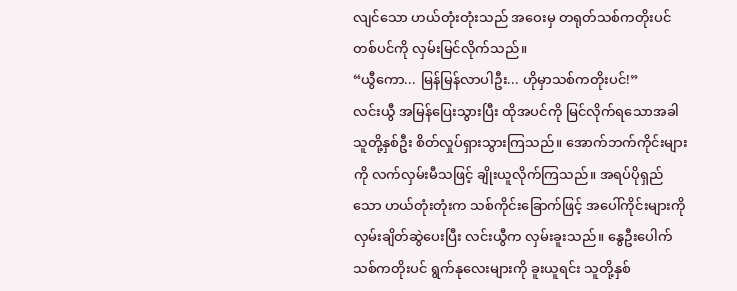လျင်သော ဟယ်တုံးတုံးသည် အဝေးမှ တရုတ်သစ်ကတိုးပင်တစ်ပင်ကို လှမ်းမြင်လိုက်သည်။
“ယွီကော... မြန်မြန်လာပါဦး... ဟိုမှာသစ်ကတိုးပင်!”
လင်းယွီ အမြန်ပြေးသွားပြီး ထိုအပင်ကို မြင်လိုက်ရသောအခါ သူတို့နှစ်ဦး စိတ်လှုပ်ရှားသွားကြသည်။ အောက်ဘက်ကိုင်းများကို လက်လှမ်းမီသဖြင့် ချိုးယူလိုက်ကြသည်။ အရပ်ပိုရှည်သော ဟယ်တုံးတုံးက သစ်ကိုင်းခြောက်ဖြင့် အပေါ်ကိုင်းများကို လှမ်းချိတ်ဆွဲပေးပြီး လင်းယွီက လှမ်းခူးသည်။ နွေဦးပေါက် သစ်ကတိုးပင် ရွက်နုလေးများကို ခူးယူရင်း သူတို့နှစ်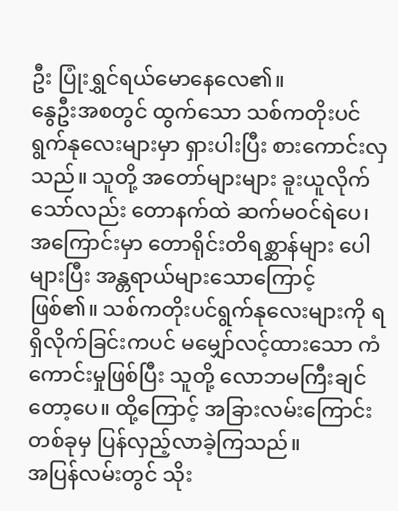ဦး ပြုံးရွှင်ရယ်မောနေလေ၏။
နွေဦးအစတွင် ထွက်သော သစ်ကတိုးပင်ရွက်နုလေးများမှာ ရှားပါးပြီး စားကောင်းလှသည်။ သူတို့ အတော်များများ ခူးယူလိုက်သော်လည်း တောနက်ထဲ ဆက်မဝင်ရဲပေ၊ အကြောင်းမှာ တောရိုင်းတိရစ္ဆာန်များ ပေါများပြီး အန္တရာယ်များသောကြောင့် ဖြစ်၏။ သစ်ကတိုးပင်ရွက်နုလေးများကို ရရှိလိုက်ခြင်းကပင် မမျှော်လင့်ထားသော ကံကောင်းမှုဖြစ်ပြီး သူတို့ လောဘမကြီးချင်တော့ပေ။ ထို့ကြောင့် အခြားလမ်းကြောင်းတစ်ခုမှ ပြန်လှည့်လာခဲ့ကြသည်။
အပြန်လမ်းတွင် သိုး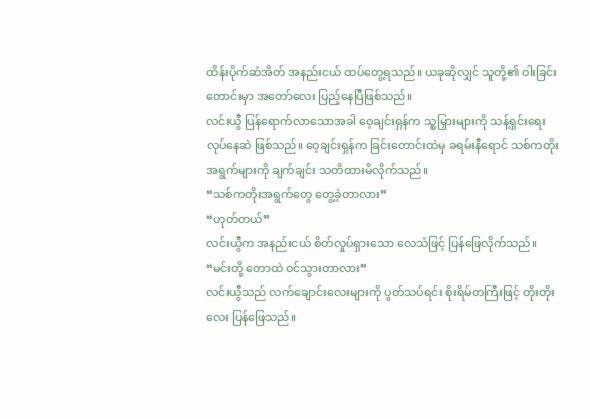ထိန်းပိုက်ဆံအိတ် အနည်းငယ် ထပ်တွေ့ရသည်။ ယခုဆိုလျှင် သူတို့၏ ဝါးခြင်းတောင်းမှာ အတော်လေး ပြည့်နေပြီဖြစ်သည်။
လင်းယွီ ပြန်ရောက်လာသောအခါ ဝေ့ချင်းရှန်က သူ့မြှားများကို သန့်ရှင်းရေးလုပ်နေဆဲ ဖြစ်သည်။ ဝေ့ချင်းရှန်က ခြင်းတောင်းထဲမှ ခရမ်းနီရောင် သစ်ကတိုးအရွက်များကို ချက်ချင်း သတိထားမိလိုက်သည်။
“သစ်ကတိုးအရွက်တွေ တွေ့ခဲ့တာလား”
“ဟုတ်တယ်”
လင်းယွီက အနည်းငယ် စိတ်လှုပ်ရှားသော လေသံဖြင့် ပြန်ဖြေလိုက်သည်။
“မင်းတို့ တောထဲ ဝင်သွားတာလား”
လင်းယွီသည် လက်ချောင်းလေးများကို ပွတ်သပ်ရင်း စိုးရိမ်တကြီးဖြင့် တိုးတိုးလေး ပြန်ဖြေသည်။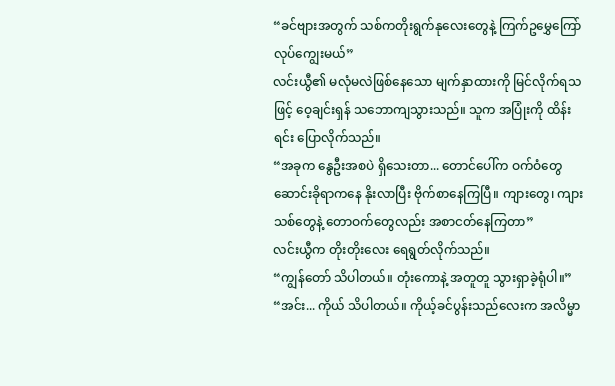“ခင်ဗျားအတွက် သစ်ကတိုးရွက်နုလေးတွေနဲ့ ကြက်ဥမွှေကြော် လုပ်ကျွေးမယ်”
လင်းယွီ၏ မလုံမလဲဖြစ်နေသော မျက်နှာထားကို မြင်လိုက်ရသဖြင့် ဝေ့ချင်းရှန် သဘောကျသွားသည်။ သူက အပြုံးကို ထိန်းရင်း ပြောလိုက်သည်။
“အခုက နွေဦးအစပဲ ရှိသေးတာ... တောင်ပေါ်က ဝက်ဝံတွေ ဆောင်းခိုရာကနေ နိုးလာပြီး ဗိုက်စာနေကြပြီ။ ကျားတွေ၊ ကျားသစ်တွေနဲ့ တောဝက်တွေလည်း အစာငတ်နေကြတာ”
လင်းယွီက တိုးတိုးလေး ရေရွတ်လိုက်သည်။
“ကျွန်တော် သိပါတယ်။ တုံးကောနဲ့ အတူတူ သွားရှာခဲ့ရုံပါ။”
“အင်း... ကိုယ် သိပါတယ်။ ကိုယ့်ခင်ပွန်းသည်လေးက အလိမ္မာ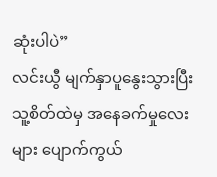ဆုံးပါပဲ”
လင်းယွီ မျက်နှာပူနွေးသွားပြီး သူ့စိတ်ထဲမှ အနေခက်မှုလေးများ ပျောက်ကွယ်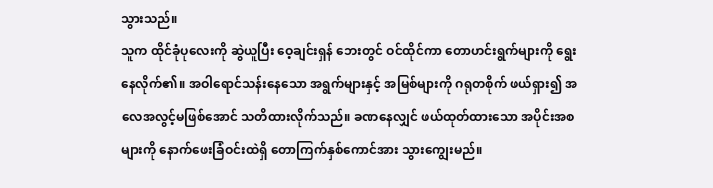သွားသည်။
သူက ထိုင်ခုံပုလေးကို ဆွဲယူပြီး ဝေ့ချင်းရှန် ဘေးတွင် ဝင်ထိုင်ကာ တောဟင်းရွက်များကို ရွေးနေလိုက်၏။ အဝါရောင်သန်းနေသော အရွက်များနှင့် အမြစ်များကို ဂရုတစိုက် ဖယ်ရှား၍ အလေအလွင့်မဖြစ်အောင် သတိထားလိုက်သည်။ ခဏနေလျှင် ဖယ်ထုတ်ထားသော အပိုင်းအစများကို နောက်ဖေးခြံဝင်းထဲရှိ တောကြက်နှစ်ကောင်အား သွားကျွေးမည်။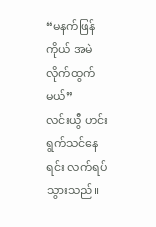“မနက်ဖြန် ကိုယ် အမဲလိုက်ထွက်မယ်”
လင်းယွီ ဟင်းရွက်သင်နေရင်း လက်ရပ်သွားသည်။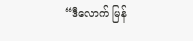“ဒီလောက် မြန်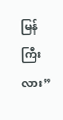မြန်ကြီးလား”